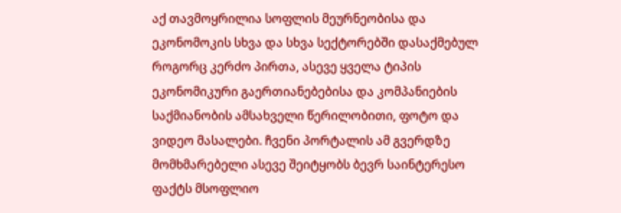აქ თავმოყრილია სოფლის მეურნეობისა და ეკონომოკის სხვა და სხვა სექტორებში დასაქმებულ როგორც კერძო პირთა, ასევე ყველა ტიპის ეკონომიკური გაერთიანებებისა და კომპანიების საქმიანობის ამსახველი წერილობითი, ფოტო და ვიდეო მასალები. ჩვენი პორტალის ამ გვერდზე მომხმარებელი ასევე შეიტყობს ბევრ საინტერესო ფაქტს მსოფლიო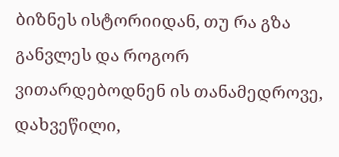ბიზნეს ისტორიიდან, თუ რა გზა განვლეს და როგორ ვითარდებოდნენ ის თანამედროვე, დახვეწილი,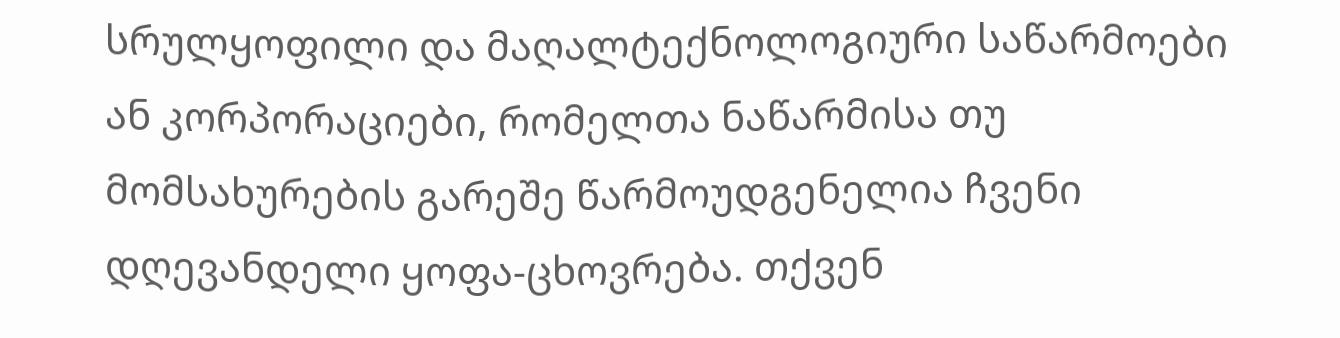სრულყოფილი და მაღალტექნოლოგიური საწარმოები ან კორპორაციები, რომელთა ნაწარმისა თუ მომსახურების გარეშე წარმოუდგენელია ჩვენი დღევანდელი ყოფა-ცხოვრება. თქვენ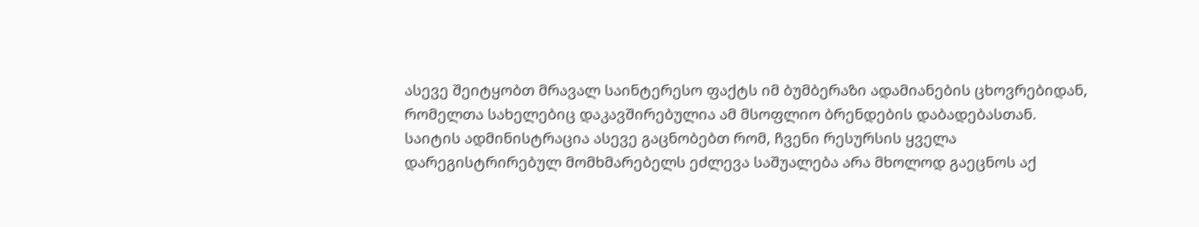ასევე შეიტყობთ მრავალ საინტერესო ფაქტს იმ ბუმბერაზი ადამიანების ცხოვრებიდან, რომელთა სახელებიც დაკავშირებულია ამ მსოფლიო ბრენდების დაბადებასთან.
საიტის ადმინისტრაცია ასევე გაცნობებთ რომ, ჩვენი რესურსის ყველა დარეგისტრირებულ მომხმარებელს ეძლევა საშუალება არა მხოლოდ გაეცნოს აქ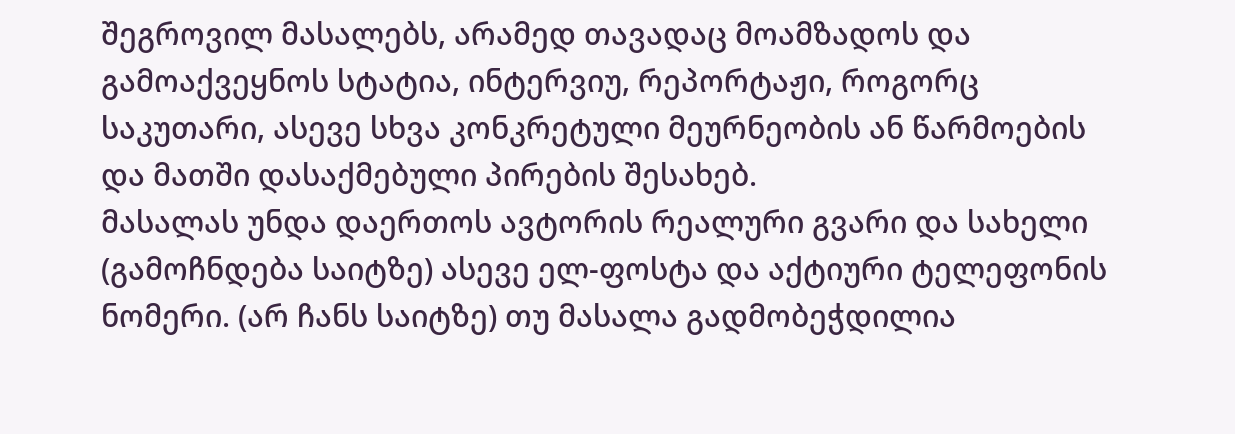შეგროვილ მასალებს, არამედ თავადაც მოამზადოს და გამოაქვეყნოს სტატია, ინტერვიუ, რეპორტაჟი, როგორც საკუთარი, ასევე სხვა კონკრეტული მეურნეობის ან წარმოების და მათში დასაქმებული პირების შესახებ.
მასალას უნდა დაერთოს ავტორის რეალური გვარი და სახელი (გამოჩნდება საიტზე) ასევე ელ-ფოსტა და აქტიური ტელეფონის ნომერი. (არ ჩანს საიტზე) თუ მასალა გადმობეჭდილია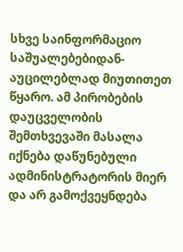სხვე საინფორმაციო საშუალებებიდან-აუცილებლად მიუთითეთ წყარო. ამ პირობების დაუცველობის შემთხვევაში მასალა იქნება დაწუნებული ადმინისტრატორის მიერ და არ გამოქვეყნდება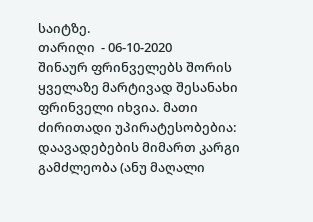საიტზე.
თარიღი  - 06-10-2020
შინაურ ფრინველებს შორის ყველაზე მარტივად შესანახი ფრინველი იხვია. მათი ძირითადი უპირატესობებია: დაავადებების მიმართ კარგი გამძლეობა (ანუ მაღალი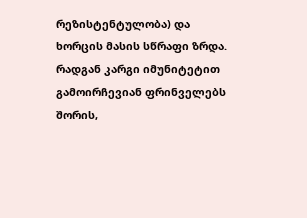რეზისტენტულობა) და ხორცის მასის სწრაფი ზრდა.
რადგან კარგი იმუნიტეტით გამოირჩევიან ფრინველებს შორის,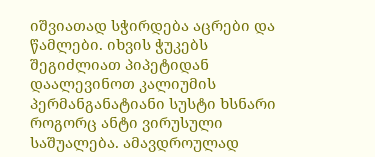იშვიათად სჭირდება აცრები და წამლები. იხვის ჭუკებს შეგიძლიათ პიპეტიდან დაალევინოთ კალიუმის პერმანგანატიანი სუსტი ხსნარი როგორც ანტი ვირუსული საშუალება. ამავდროულად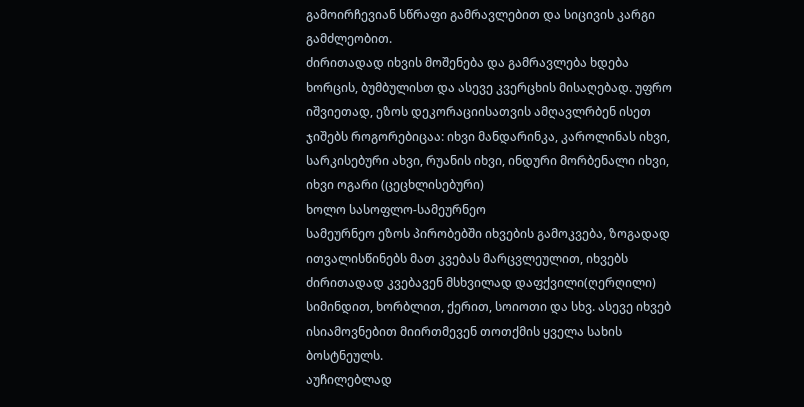გამოირჩევიან სწრაფი გამრავლებით და სიცივის კარგი გამძლეობით.
ძირითადად იხვის მოშენება და გამრავლება ხდება ხორცის, ბუმბულისთ და ასევე კვერცხის მისაღებად. უფრო იშვიეთად, ეზოს დეკორაციისათვის ამღავლრბენ ისეთ ჯიშებს როგორებიცაა: იხვი მანდარინკა, კაროლინას იხვი, სარკისებური ახვი, რუანის იხვი, ინდური მორბენალი იხვი, იხვი ოგარი (ცეცხლისებური)
ხოლო სასოფლო-სამეურნეო
სამეურნეო ეზოს პირობებში იხვების გამოკვება, ზოგადად ითვალისწინებს მათ კვებას მარცვლეულით, იხვებს ძირითადად კვებავენ მსხვილად დაფქვილი(ღერღილი) სიმინდით, ხორბლით, ქერით, სოიოთი და სხვ. ასევე იხვებ ისიამოვნებით მიირთმევენ თოთქმის ყველა სახის ბოსტნეულს.
აუჩილებლად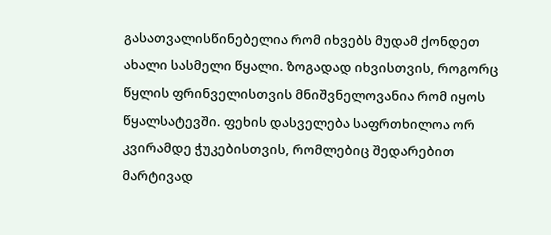გასათვალისწინებელია რომ იხვებს მუდამ ქონდეთ ახალი სასმელი წყალი. ზოგადად იხვისთვის, როგორც წყლის ფრინველისთვის მნიშვნელოვანია რომ იყოს წყალსატევში. ფეხის დასველება საფრთხილოა ორ კვირამდე ჭუკებისთვის, რომლებიც შედარებით მარტივად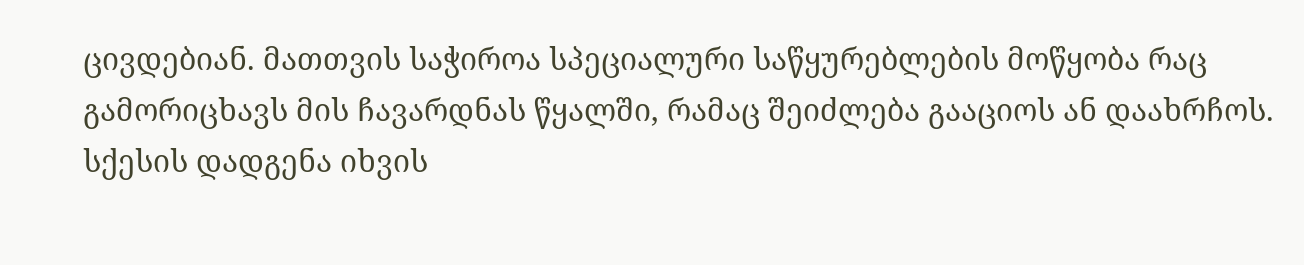ცივდებიან. მათთვის საჭიროა სპეციალური საწყურებლების მოწყობა რაც გამორიცხავს მის ჩავარდნას წყალში, რამაც შეიძლება გააციოს ან დაახრჩოს.
სქესის დადგენა იხვის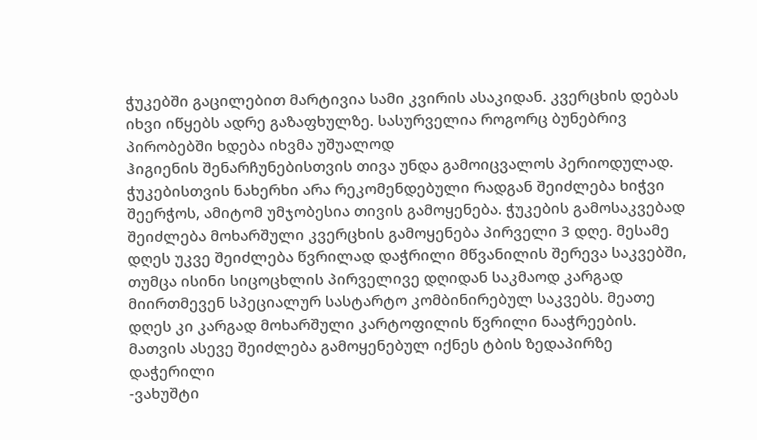ჭუკებში გაცილებით მარტივია სამი კვირის ასაკიდან. კვერცხის დებას იხვი იწყებს ადრე გაზაფხულზე. სასურველია როგორც ბუნებრივ პირობებში ხდება იხვმა უშუალოდ
ჰიგიენის შენარჩუნებისთვის თივა უნდა გამოიცვალოს პერიოდულად. ჭუკებისთვის ნახერხი არა რეკომენდებული რადგან შეიძლება ხიჭვი შეერჭოს, ამიტომ უმჯობესია თივის გამოყენება. ჭუკების გამოსაკვებად შეიძლება მოხარშული კვერცხის გამოყენება პირველი 3 დღე. მესამე დღეს უკვე შეიძლება წვრილად დაჭრილი მწვანილის შერევა საკვებში, თუმცა ისინი სიცოცხლის პირველივე დღიდან საკმაოდ კარგად მიირთმევენ სპეციალურ სასტარტო კომბინირებულ საკვებს. მეათე დღეს კი კარგად მოხარშული კარტოფილის წვრილი ნააჭრეების. მათვის ასევე შეიძლება გამოყენებულ იქნეს ტბის ზედაპირზე დაჭერილი
-ვახუშტი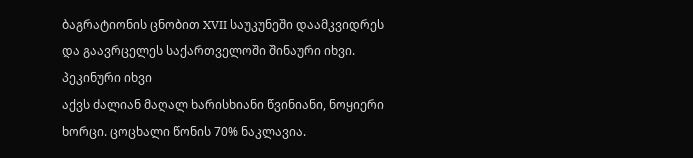ბაგრატიონის ცნობით XVII საუკუნეში დაამკვიდრეს და გაავრცელეს საქართველოში შინაური იხვი.
პეკინური იხვი
აქვს ძალიან მაღალ ხარისხიანი წვინიანი, ნოყიერი ხორცი. ცოცხალი წონის 70% ნაკლავია.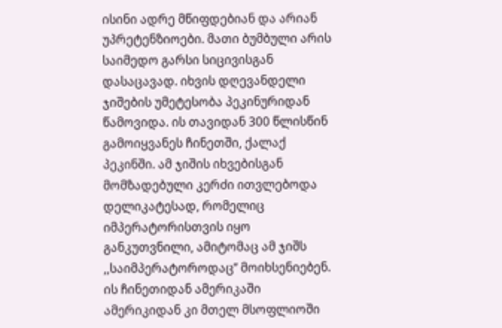ისინი ადრე მწიფდებიან და არიან უპრეტენზიოები. მათი ბუმბული არის საიმედო გარსი სიცივისგან დასაცავად. იხვის დღევანდელი ჯიშების უმეტესობა პეკინურიდან წამოვიდა. ის თავიდან 300 წლისწინ გამოიყვანეს ჩინეთში, ქალაქ პეკინში. ამ ჯიშის იხვებისგან მომზადებული კერძი ითვლებოდა დელიკატესად, რომელიც იმპერატორისთვის იყო განკუთვნილი, ამიტომაც ამ ჯიშს ,,საიმპერატოროდაც’’ მოიხსენიებენ. ის ჩინეთიდან ამერიკაში ამერიკიდან კი მთელ მსოფლიოში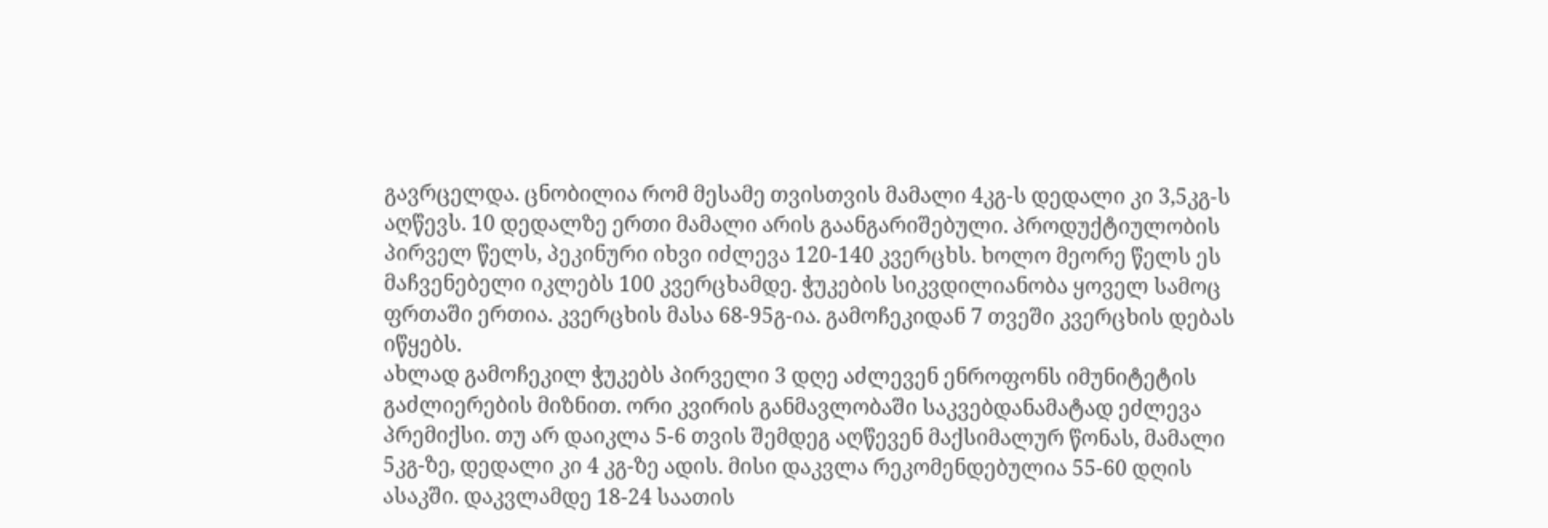გავრცელდა. ცნობილია რომ მესამე თვისთვის მამალი 4კგ-ს დედალი კი 3,5კგ-ს აღწევს. 10 დედალზე ერთი მამალი არის გაანგარიშებული. პროდუქტიულობის პირველ წელს, პეკინური იხვი იძლევა 120-140 კვერცხს. ხოლო მეორე წელს ეს მაჩვენებელი იკლებს 100 კვერცხამდე. ჭუკების სიკვდილიანობა ყოველ სამოც ფრთაში ერთია. კვერცხის მასა 68-95გ-ია. გამოჩეკიდან 7 თვეში კვერცხის დებას იწყებს.
ახლად გამოჩეკილ ჭუკებს პირველი 3 დღე აძლევენ ენროფონს იმუნიტეტის გაძლიერების მიზნით. ორი კვირის განმავლობაში საკვებდანამატად ეძლევა პრემიქსი. თუ არ დაიკლა 5-6 თვის შემდეგ აღწევენ მაქსიმალურ წონას, მამალი 5კგ-ზე, დედალი კი 4 კგ-ზე ადის. მისი დაკვლა რეკომენდებულია 55-60 დღის ასაკში. დაკვლამდე 18-24 საათის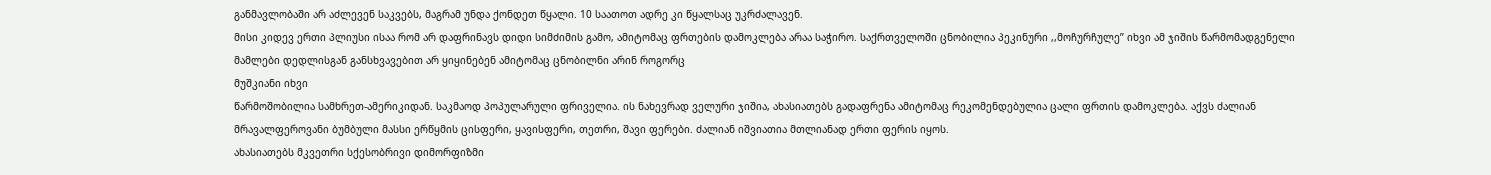განმავლობაში არ აძლევენ საკვებს, მაგრამ უნდა ქონდეთ წყალი. 10 საათოთ ადრე კი წყალსაც უკრძალავენ.
მისი კიდევ ერთი პლიუსი ისაა რომ არ დაფრინავს დიდი სიმძიმის გამო, ამიტომაც ფრთების დამოკლება არაა საჭირო. საქრთველოში ცნობილია პეკინური ,,მოჩურჩულე’’ იხვი ამ ჯიშის წარმომადგენელი მამლები დედლისგან განსხვავებით არ ყიყინებენ ამიტომაც ცნობილნი არინ როგორც
მუშკიანი იხვი
წარმოშობილია სამხრეთ-ამერიკიდან. საკმაოდ პოპულარული ფრიველია. ის ნახევრად ველური ჯიშია, ახასიათებს გადაფრენა ამიტომაც რეკომენდებულია ცალი ფრთის დამოკლება. აქვს ძალიან მრავალფეროვანი ბუმბული მასსი ერწყმის ცისფერი, ყავისფერი, თეთრი, შავი ფერები. ძალიან იშვიათია მთლიანად ერთი ფერის იყოს.
ახასიათებს მკვეთრი სქესობრივი დიმორფიზმი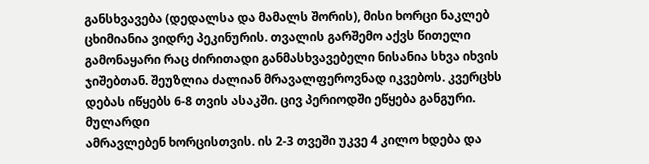განსხვავება (დედალსა და მამალს შორის), მისი ხორცი ნაკლებ ცხიმიანია ვიდრე პეკინურის. თვალის გარშემო აქვს წითელი გამონაყარი რაც ძირითადი განმასხვავებელი ნისანია სხვა იხვის ჯიშებთან. შეუზლია ძალიან მრავალფეროვნად იკვებოს. კვერცხს დებას იწყებს 6-8 თვის ასაკში. ცივ პერიოდში ეწყება განგური.
მულარდი
ამრავლებენ ხორცისთვის. ის 2-3 თვეში უკვე 4 კილო ხდება და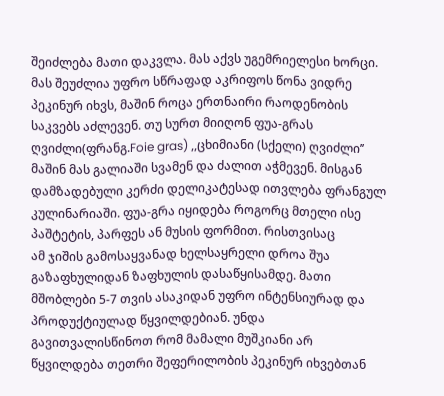შეიძლება მათი დაკვლა. მას აქვს უგემრიელესი ხორცი. მას შეუძლია უფრო სწრაფად აკრიფოს წონა ვიდრე პეკინურ იხვს, მაშინ როცა ერთნაირი რაოდენობის საკვებს აძლევენ. თუ სურთ მიიღონ ფუა-გრას ღვიძლი(ფრანგ.Foie gras) ,,ცხიმიანი (სქელი) ღვიძლი’’ მაშინ მას გალიაში სვამენ და ძალით აჭმევენ. მისგან დამზადებული კერძი დელიკატესად ითვლება ფრანგულ კულინარიაში. ფუა-გრა იყიდება როგორც მთელი ისე პაშტეტის, პარფეს ან მუსის ფორმით. რისთვისაც
ამ ჯიშის გამოსაყვანად ხელსაყრელი დროა შუა გაზაფხულიდან ზაფხულის დასაწყისამდე. მათი მშობლები 5-7 თვის ასაკიდან უფრო ინტენსიურად და პროდუქტიულად წყვილდებიან. უნდა გავითვალისწინოთ რომ მამალი მუშკიანი არ წყვილდება თეთრი შეფერილობის პეკინურ იხვებთან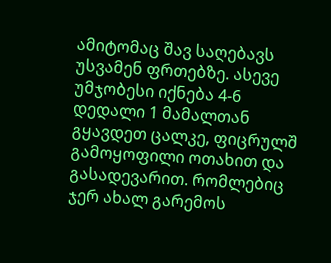ამიტომაც შავ საღებავს უსვამენ ფრთებზე. ასევე უმჯობესი იქნება 4-6 დედალი 1 მამალთან გყავდეთ ცალკე, ფიცრულშ გამოყოფილი ოთახით და გასადევარით. რომლებიც ჯერ ახალ გარემოს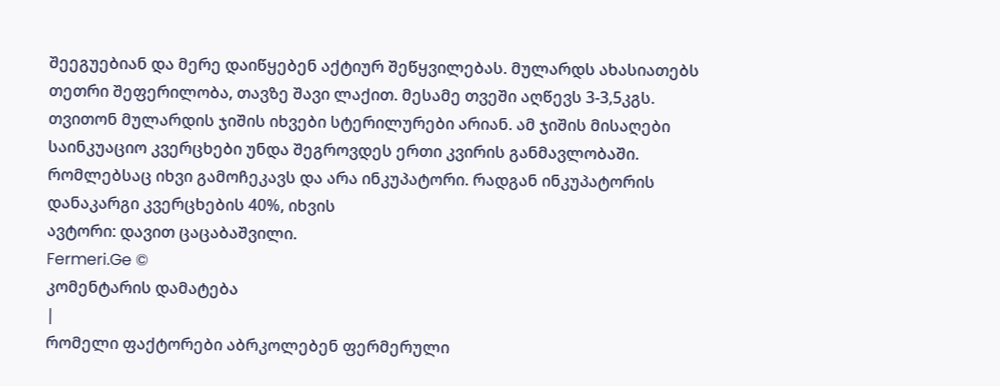შეეგუებიან და მერე დაიწყებენ აქტიურ შეწყვილებას. მულარდს ახასიათებს თეთრი შეფერილობა, თავზე შავი ლაქით. მესამე თვეში აღწევს 3-3,5კგს. თვითონ მულარდის ჯიშის იხვები სტერილურები არიან. ამ ჯიშის მისაღები საინკუაციო კვერცხები უნდა შეგროვდეს ერთი კვირის განმავლობაში. რომლებსაც იხვი გამოჩეკავს და არა ინკუპატორი. რადგან ინკუპატორის დანაკარგი კვერცხების 40%, იხვის
ავტორი: დავით ცაცაბაშვილი.
Fermeri.Ge ©
კომენტარის დამატება
|
რომელი ფაქტორები აბრკოლებენ ფერმერული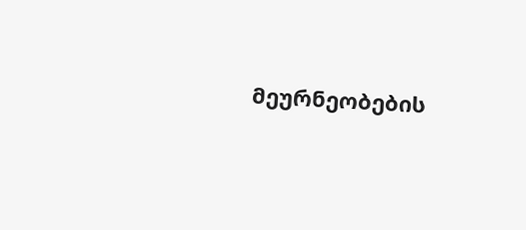მეურნეობების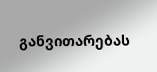განვითარებას